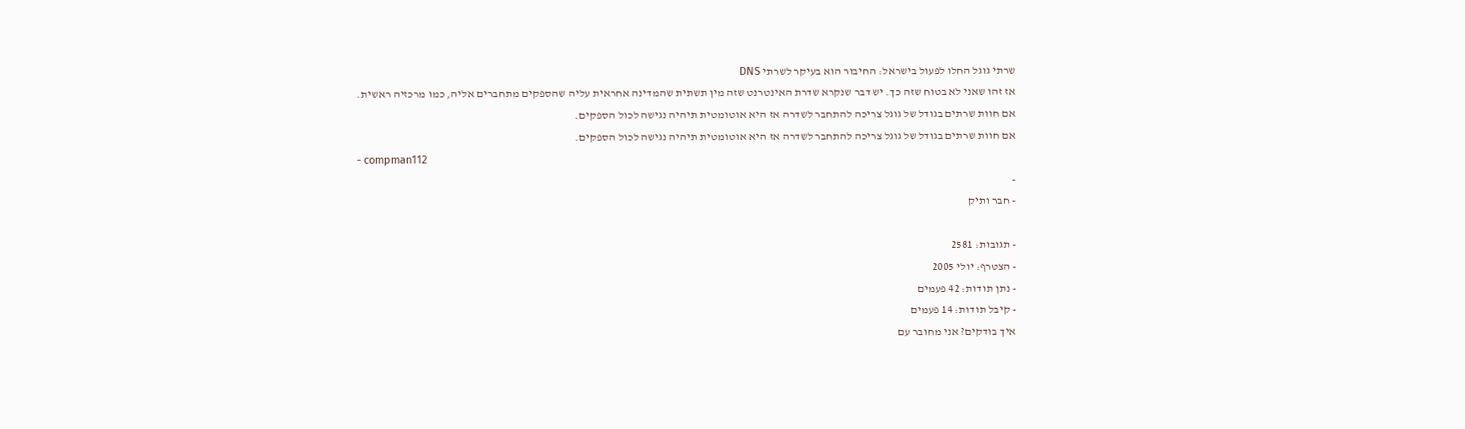שרתי גוגל החלו לפעול בישראל: החיבור הוא בעיקר לשרתי DNS
אז זהו שאני לא בטוח שזה כך. יש דבר שנקרא שדרת האינטרנט שזה מין תשתית שהמדינה אחראית עליה שהספקים מתחברים אליה, כמו מרכזיה ראשית.
אם חוות שרתים בגודל של גוגל צריכה להתחבר לשדרה אז היא אוטומטית תיהיה נגישה לכול הספקים.
אם חוות שרתים בגודל של גוגל צריכה להתחבר לשדרה אז היא אוטומטית תיהיה נגישה לכול הספקים.
- compman112
-
- חבר ותיק

- תגובות: 2581
- הצטרף: יולי 2005
- נתן תודות: 42 פעמים
- קיבל תודות: 14 פעמים
איך בודקים? אני מחובר עם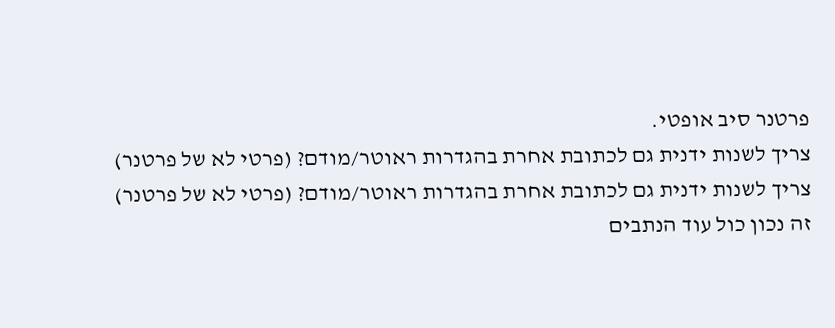פרטנר סיב אופטי.
צריך לשנות ידנית גם לכתובת אחרת בהגדרות ראוטר/מודם? (פרטי לא של פרטנר)
צריך לשנות ידנית גם לכתובת אחרת בהגדרות ראוטר/מודם? (פרטי לא של פרטנר)
זה נכון כול עוד הנתבים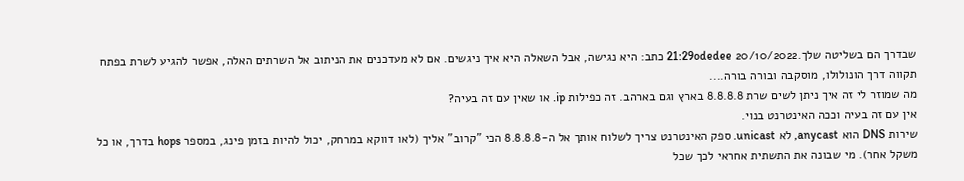שבדרך הם בשליטה שלך.20/10/2022 21:29odedee כתב: היא נגישה, אבל השאלה היא איך ניגשים. אם לא מעדכנים את הניתוב אל השרתים האלה, אפשר להגיע לשרת בפתח תקווה דרך הונולולו, מוסקבה ובורה בורה....
מה שמוזר לי זה איך ניתן לשים שרת 8.8.8.8 בארץ וגם בארהב. זה כפילות ip. או שאין עם זה בעיה?
אין עם זה בעיה וככה האינטרנט בנוי.
שירות DNS הוא anycast, לא unicast. ספק האינטרנט צריך לשלוח אותך אל ה-8.8.8.8 הכי "קרוב" אליך (לאו דווקא במרחק, יכול להיות בזמן פינג, במספר hops בדרך, או כל משקל אחר). מי שבונה את התשתית אחראי לכך שכל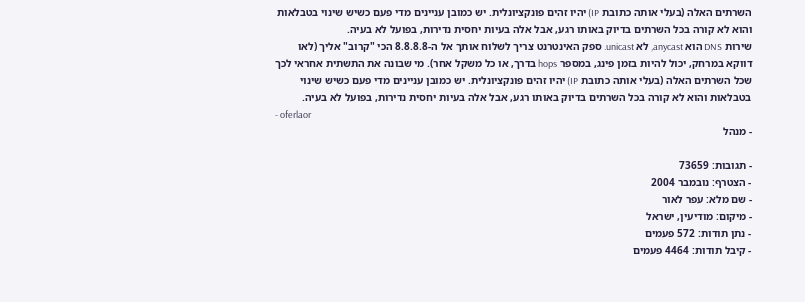השרתים האלה (בעלי אותה כתובת IP) יהיו זהים פונקציונלית. יש כמובן עניינים מדי פעם כשיש שינוי בטבלאות והוא לא קורה בכל השרתים בדיוק באותו רגע, אבל אלה בעיות יחסית נדירות, בפועל לא בעיה.
שירות DNS הוא anycast, לא unicast. ספק האינטרנט צריך לשלוח אותך אל ה-8.8.8.8 הכי "קרוב" אליך (לאו דווקא במרחק, יכול להיות בזמן פינג, במספר hops בדרך, או כל משקל אחר). מי שבונה את התשתית אחראי לכך שכל השרתים האלה (בעלי אותה כתובת IP) יהיו זהים פונקציונלית. יש כמובן עניינים מדי פעם כשיש שינוי בטבלאות והוא לא קורה בכל השרתים בדיוק באותו רגע, אבל אלה בעיות יחסית נדירות, בפועל לא בעיה.
- oferlaor
- מנהל

- תגובות: 73659
- הצטרף: נובמבר 2004
- שם מלא: עפר לאור
- מיקום: מודיעין, ישראל
- נתן תודות: 572 פעמים
- קיבל תודות: 4464 פעמים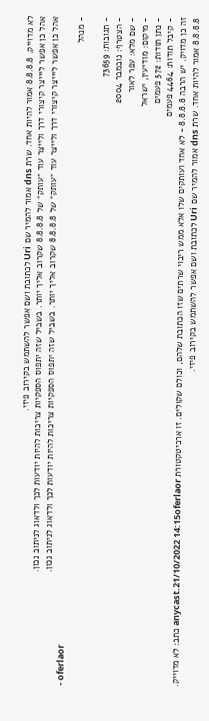לא מדוייק. 8.8.8.8 אמור להיות אחד. שרת dns אמור להמיר שם Uri לכתובת ושם אפשר להשתמש בקירוב פיזי.
אהל כן אפשר ליייצר קיצורי דרך ולייצר עוד ״עותק״ של 8.8.8.8 שקרוב אליך יותר. בשביל שזה יתפוס הספקיות צריכות להיות יודעות לכך ולדאוג לניתוב נכון.
אהל כן אפשר ליייצר קיצורי דרך ולייצר עוד ״עותק״ של 8.8.8.8 שקרוב אליך יותר. בשביל שזה יתפוס הספקיות צריכות להיות יודעות לכך ולדאוג לניתוב נכון.
- oferlaor
- מנהל

- תגובות: 73659
- הצטרף: נובמבר 2004
- שם מלא: עפר לאור
- מיקום: מודיעין, ישראל
- נתן תודות: 572 פעמים
- קיבל תודות: 4464 פעמים
זה כן מדויק. יש הרבה 8.8.8.8 - לא אחד ועותקים שלו אלא ממש ריבוי שרתים שזו הכתובת שלהם, וכולם שקולים. זו ארכיטקטורת anycast.21/10/2022 14:15oferlaor כתב: לא מדוייק. 8.8.8.8 אמור להיות אחד. שרת dns אמור להמיר שם Uri לכתובת ושם אפשר להשתמש בקירוב פיזי.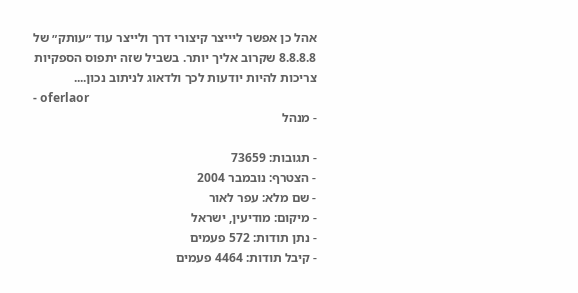אהל כן אפשר ליייצר קיצורי דרך ולייצר עוד ״עותק״ של 8.8.8.8 שקרוב אליך יותר. בשביל שזה יתפוס הספקיות צריכות להיות יודעות לכך ולדאוג לניתוב נכון....
- oferlaor
- מנהל

- תגובות: 73659
- הצטרף: נובמבר 2004
- שם מלא: עפר לאור
- מיקום: מודיעין, ישראל
- נתן תודות: 572 פעמים
- קיבל תודות: 4464 פעמים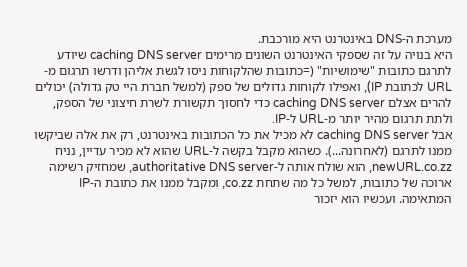מערכת ה-DNS באינטרנט היא מורכבת.
היא בנויה על זה שספקי האינטרנט השונים מרימים caching DNS server שיודע לתרגם כתובות "שימושיות" (=כתובות שהלקוחות ניסו לגשת אליהן ודרשו תרגום מ-URL לכתובת IP), ואפילו לקוחות גדולים של ספק (למשל חברת היי טק גדולה) יכולים להרים אצלם caching DNS server כדי לחסוך תקשורת לשרת חיצוני של הספק, ולתת תרגום מהיר יותר מ-URL ל-IP.
אבל caching DNS server לא מכיל את כל הכתובות באינטרנט, רק את אלה שביקשו ממנו לתרגם (לאחרונה...). כשהוא מקבל בקשה ל-URL שהוא לא מכיר עדיין, נניח newURL.co.zz, הוא שולח אותה ל-authoritative DNS server, שמחזיק רשימה ארוכה של כתובות, למשל כל מה שתחת co.zz, ומקבל ממנו את כתובת ה-IP המתאימה. ועכשיו הוא יזכור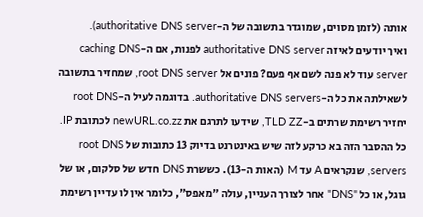אותה (לזמן מסוים, שמוגדר בתשובה של ה-authoritative DNS server).
ואיך יודעים לאיזה authoritative DNS server לפנות, אם ה-caching DNS server עוד לא פנה לשם אף פעם? פונים אל root DNS server, שמחזיר בתשובה לשאילתה את כל ה-authoritative DNS servers. בדוגמה לעיל ה-root DNS יחזיר רשימת שרתים ב-TLD ZZ, שידעו לתרגם את newURL.co.zz לכתובת IP.
כל ההסבר הזה בא כרקע לזה שיש באינטרנט בדיוק 13 כתובות של root DNS servers, שנקראים A עד M (האות ה-13). כששרת DNS חדש של סלקום, או של גוגל, או כל "DNS" אחר לצורך העניין, עולה "מאפס", כלומר אין לו עדיין רשימת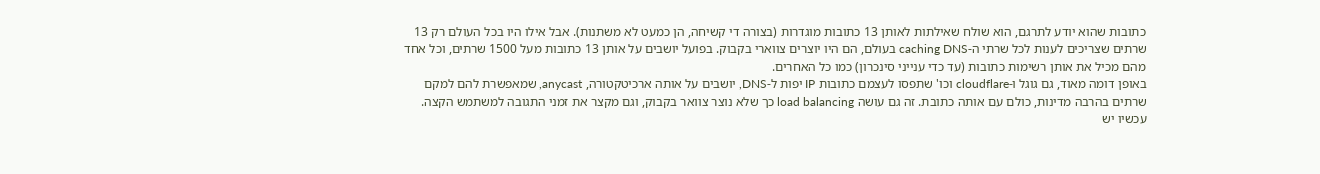כתובות שהוא יודע לתרגם, הוא שולח שאילתות לאותן 13 כתובות מוגדרות (בצורה די קשיחה, הן כמעט לא משתנות). אבל אילו היו בכל העולם רק 13 שרתים שצריכים לענות לכל שרתי ה-caching DNS בעולם, הם היו יוצרים צווארי בקבוק. בפועל יושבים על אותן 13 כתובות מעל 1500 שרתים, וכל אחד מהם מכיל את אותן רשימות כתובות (עד כדי ענייני סינכרון) כמו כל האחרים.
באופן דומה מאוד, גם גוגל ו-cloudflare וכו' שתפסו לעצמם כתובות IP יפות ל-DNS, יושבים על אותה ארכיטקטורה, anycast, שמאפשרת להם למקם שרתים בהרבה מדינות, כולם עם אותה כתובת. זה גם עושה load balancing כך שלא נוצר צוואר בקבוק, וגם מקצר את זמני התגובה למשתמש הקצה. עכשיו יש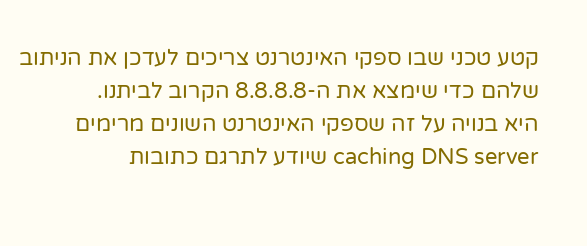קטע טכני שבו ספקי האינטרנט צריכים לעדכן את הניתוב שלהם כדי שימצא את ה-8.8.8.8 הקרוב לביתנו.
היא בנויה על זה שספקי האינטרנט השונים מרימים caching DNS server שיודע לתרגם כתובות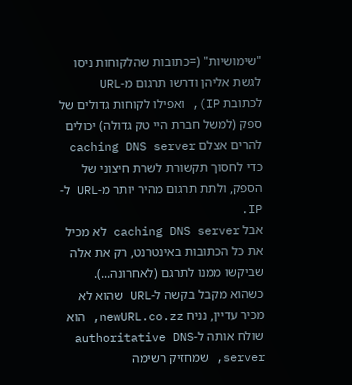"שימושיות" (=כתובות שהלקוחות ניסו לגשת אליהן ודרשו תרגום מ-URL לכתובת IP), ואפילו לקוחות גדולים של ספק (למשל חברת היי טק גדולה) יכולים להרים אצלם caching DNS server כדי לחסוך תקשורת לשרת חיצוני של הספק, ולתת תרגום מהיר יותר מ-URL ל-IP.
אבל caching DNS server לא מכיל את כל הכתובות באינטרנט, רק את אלה שביקשו ממנו לתרגם (לאחרונה...). כשהוא מקבל בקשה ל-URL שהוא לא מכיר עדיין, נניח newURL.co.zz, הוא שולח אותה ל-authoritative DNS server, שמחזיק רשימה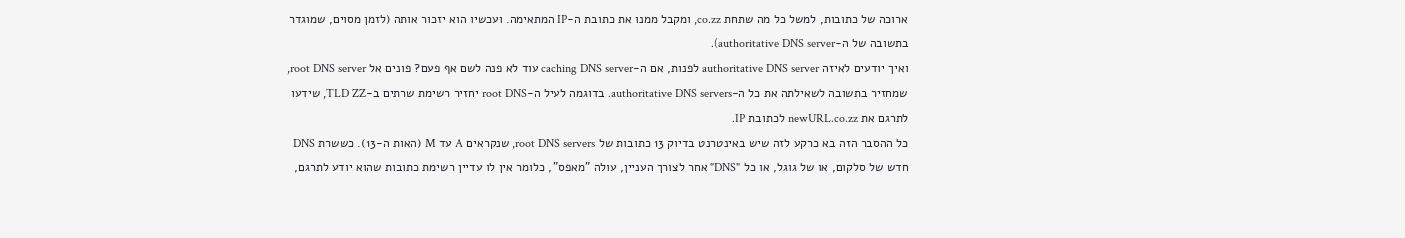ארוכה של כתובות, למשל כל מה שתחת co.zz, ומקבל ממנו את כתובת ה-IP המתאימה. ועכשיו הוא יזכור אותה (לזמן מסוים, שמוגדר בתשובה של ה-authoritative DNS server).
ואיך יודעים לאיזה authoritative DNS server לפנות, אם ה-caching DNS server עוד לא פנה לשם אף פעם? פונים אל root DNS server, שמחזיר בתשובה לשאילתה את כל ה-authoritative DNS servers. בדוגמה לעיל ה-root DNS יחזיר רשימת שרתים ב-TLD ZZ, שידעו לתרגם את newURL.co.zz לכתובת IP.
כל ההסבר הזה בא כרקע לזה שיש באינטרנט בדיוק 13 כתובות של root DNS servers, שנקראים A עד M (האות ה-13). כששרת DNS חדש של סלקום, או של גוגל, או כל "DNS" אחר לצורך העניין, עולה "מאפס", כלומר אין לו עדיין רשימת כתובות שהוא יודע לתרגם,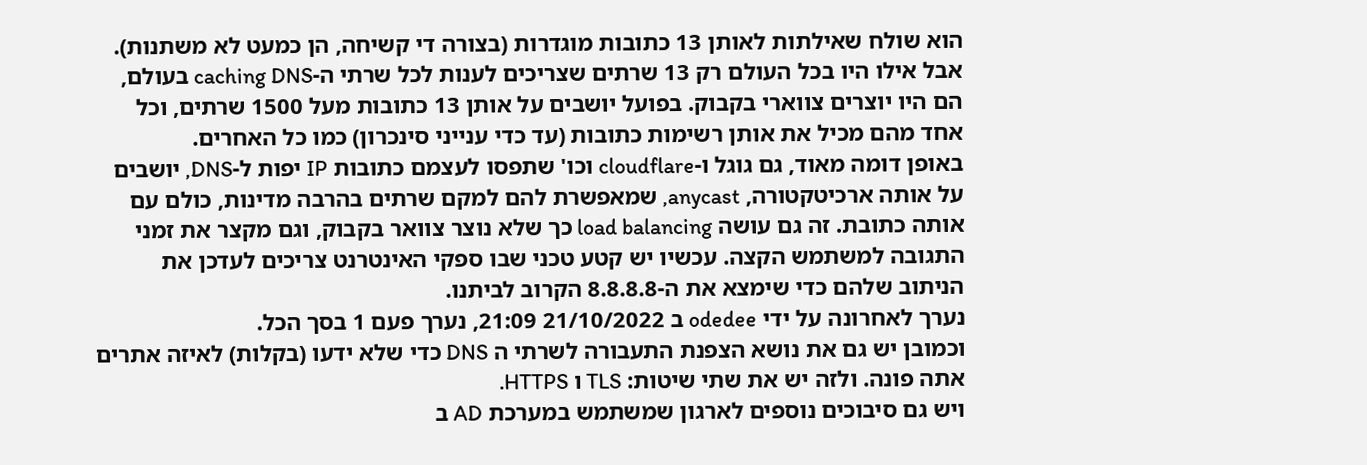הוא שולח שאילתות לאותן 13 כתובות מוגדרות (בצורה די קשיחה, הן כמעט לא משתנות). אבל אילו היו בכל העולם רק 13 שרתים שצריכים לענות לכל שרתי ה-caching DNS בעולם, הם היו יוצרים צווארי בקבוק. בפועל יושבים על אותן 13 כתובות מעל 1500 שרתים, וכל אחד מהם מכיל את אותן רשימות כתובות (עד כדי ענייני סינכרון) כמו כל האחרים.
באופן דומה מאוד, גם גוגל ו-cloudflare וכו' שתפסו לעצמם כתובות IP יפות ל-DNS, יושבים על אותה ארכיטקטורה, anycast, שמאפשרת להם למקם שרתים בהרבה מדינות, כולם עם אותה כתובת. זה גם עושה load balancing כך שלא נוצר צוואר בקבוק, וגם מקצר את זמני התגובה למשתמש הקצה. עכשיו יש קטע טכני שבו ספקי האינטרנט צריכים לעדכן את הניתוב שלהם כדי שימצא את ה-8.8.8.8 הקרוב לביתנו.
נערך לאחרונה על ידי odedee ב 21/10/2022 21:09, נערך פעם 1 בסך הכל.
וכמובן יש גם את נושא הצפנת התעבורה לשרתי ה DNS כדי שלא ידעו (בקלות) לאיזה אתרים אתה פונה. ולזה יש את שתי שיטות: TLS ו HTTPS.
ויש גם סיבוכים נוספים לארגון שמשתמש במערכת AD ב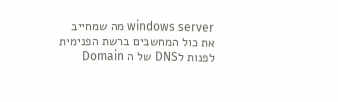windows server מה שמחייב את כול המחשבים ברשת הפנימית לפנות לDNS של ה Domain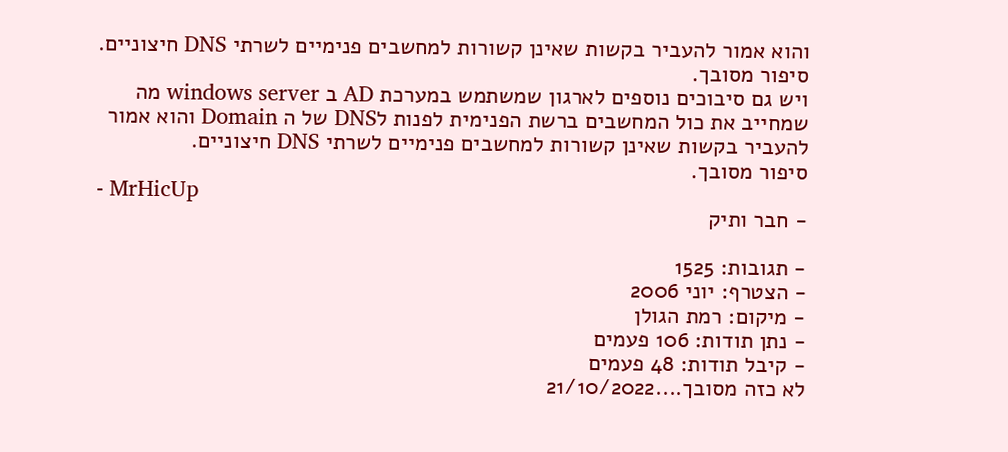והוא אמור להעביר בקשות שאינן קשורות למחשבים פנימיים לשרתי DNS חיצוניים.
סיפור מסובך.
ויש גם סיבוכים נוספים לארגון שמשתמש במערכת AD ב windows server מה שמחייב את כול המחשבים ברשת הפנימית לפנות לDNS של ה Domain והוא אמור להעביר בקשות שאינן קשורות למחשבים פנימיים לשרתי DNS חיצוניים.
סיפור מסובך.
- MrHicUp
- חבר ותיק

- תגובות: 1525
- הצטרף: יוני 2006
- מיקום: רמת הגולן
- נתן תודות: 106 פעמים
- קיבל תודות: 48 פעמים
לא כזה מסובך....21/10/2022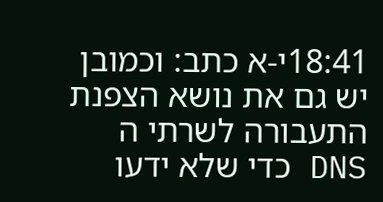18:41י-א כתב: וכמובן יש גם את נושא הצפנת התעבורה לשרתי ה DNS כדי שלא ידעו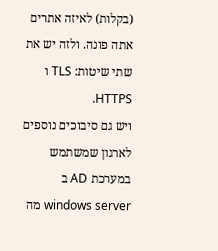(בקלות) לאיזה אתרים אתה פונה. ולזה יש את שתי שיטות: TLS ו HTTPS.
ויש גם סיבוכים נוספים לארגון שמשתמש במערכת AD ב windows server מה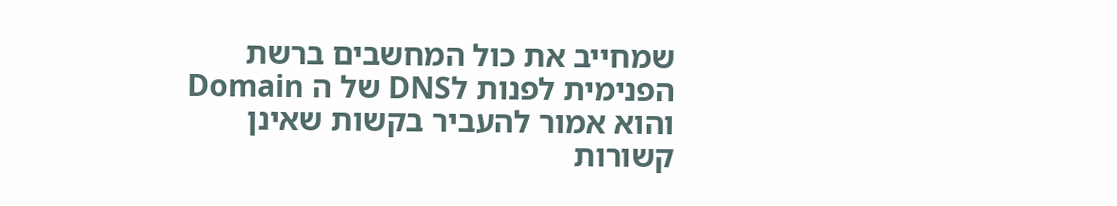שמחייב את כול המחשבים ברשת הפנימית לפנות לDNS של ה Domain והוא אמור להעביר בקשות שאינן קשורות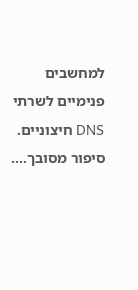למחשבים פנימיים לשרתי DNS חיצוניים.
סיפור מסובך....